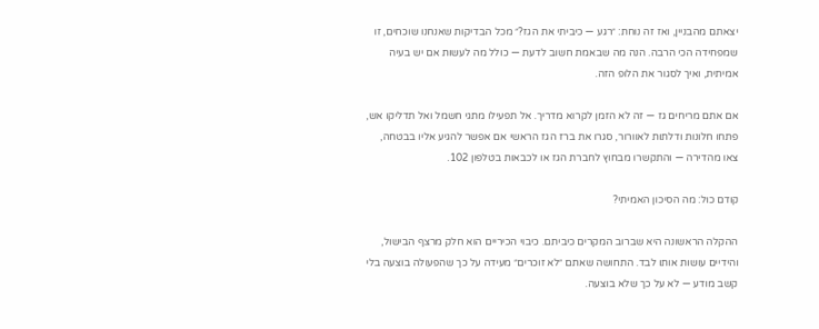יצאתם מהבניין, ואז זה נוחת: ״רגע — כיביתי את הגז?״ מכל הבדיקות שאנחנו שוכחים, זו שמפחידה הכי הרבה. הנה מה שבאמת חשוב לדעת — כולל מה לעשות אם יש בעיה אמיתית, ואיך לסגור את הלופ הזה.

אם אתם מריחים גז — זה לא הזמן לקרוא מדריך. אל תפעילו מתגי חשמל ואל תדליקו אש, פתחו חלונות ודלתות לאוורור, סגרו את ברז הגז הראשי אם אפשר להגיע אליו בבטחה, צאו מהדירה — והתקשרו מבחוץ לחברת הגז או לכבאות בטלפון 102.

קודם כול: מה הסיכון האמיתי?

ההקלה הראשונה היא שברוב המקרים כיביתם. כיבוי הכיריים הוא חלק מרצף הבישול, והידיים עושות אותו לבד. התחושה שאתם ״לא זוכרים״ מעידה על כך שהפעולה בוצעה בלי קשב מודע — לא על כך שלא בוצעה.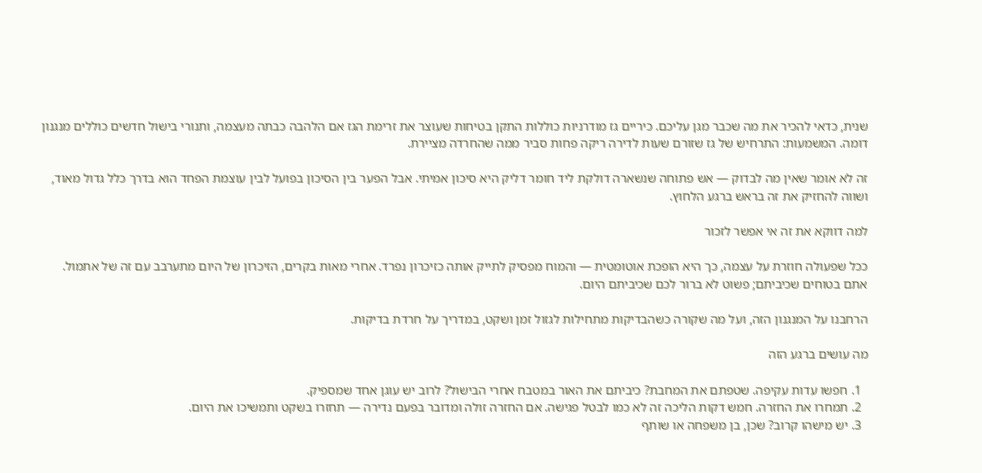שנית, כדאי להכיר את מה שכבר מגן עליכם. כיריים גז מודרניות כוללות התקן בטיחות שעוצר את זרימת הגז אם הלהבה כבתה מעצמה, ותנורי בישול חדשים כוללים מנגנון דומה. המשמעות: התרחיש של גז שזורם שעות לדירה ריקה פחות סביר ממה שהחרדה מציירת.

זה לא אומר שאין מה לבדוק — אש פתוחה שנשארה דולקת ליד חומר דליק היא סיכון אמיתי. אבל הפער בין הסיכון בפועל לבין עוצמת הפחד הוא בדרך כלל גדול מאוד, ושווה להחזיק את זה בראש ברגע הלחוץ.

למה דווקא את זה אי אפשר לזכור

ככל שפעולה חוזרת על עצמה, כך היא הופכת אוטומטית — והמוח מפסיק לתייק אותה כזיכרון נפרד. אחרי מאות בקרים, הזיכרון של היום מתערבב עם זה של אתמול. אתם בטוחים שכיביתם; פשוט לא ברור לכם שכיביתם היום.

הרחבנו על המנגנון הזה, ועל מה שקורה כשהבדיקות מתחילות לגזול זמן ושקט, במדריך על חרדת בדיקות.

מה עושים ברגע הזה

  1. חפשו עדות עקיפה. שטפתם את המחבת? כיביתם את האור במטבח אחרי הבישול? לרוב יש עוגן אחד שמספיק.
  2. תמחרו את החזרה. חמש דקות הליכה זה לא כמו לבטל פגישה. אם החזרה זולה ומדובר בפעם נדירה — תחזרו בשקט ותמשיכו את היום.
  3. יש מישהו קרוב? שכן, בן משפחה או שותף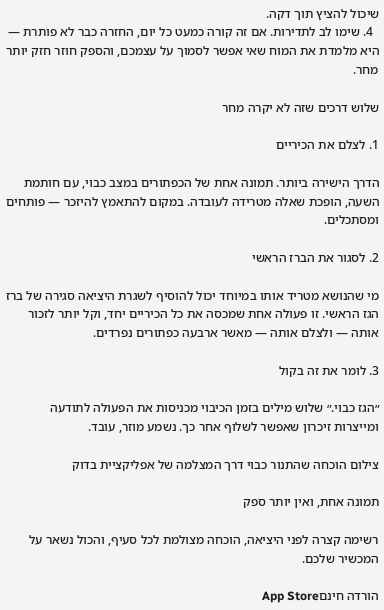שיכול להציץ תוך דקה.
  4. שימו לב לתדירות. אם זה קורה כמעט כל יום, החזרה כבר לא פותרת — היא מלמדת את המוח שאי אפשר לסמוך על עצמכם, והספק חוזר חזק יותר מחר.

שלוש דרכים שזה לא יקרה מחר

1. לצלם את הכיריים

הדרך הישירה ביותר. תמונה אחת של הכפתורים במצב כבוי, עם חותמת השעה, הופכת שאלה מטרידה לעובדה. במקום להתאמץ להיזכר — פותחים ומסתכלים.

2. לסגור את הברז הראשי

מי שהנושא מטריד אותו במיוחד יכול להוסיף לשגרת היציאה סגירה של ברז הגז הראשי. זו פעולה אחת שמכסה את כל הכיריים יחד, וקל יותר לזכור אותה — ולצלם אותה — מאשר ארבעה כפתורים נפרדים.

3. לומר את זה בקול

״הגז כבוי.״ שלוש מילים בזמן הכיבוי מכניסות את הפעולה לתודעה ומייצרות זיכרון שאפשר לשלוף אחר כך. נשמע מוזר, עובד.

צילום הוכחה שהתנור כבוי דרך המצלמה של אפליקציית בדוק

תמונה אחת, ואין יותר ספק

רשימה קצרה לפני היציאה, הוכחה מצולמת לכל סעיף, והכול נשאר על המכשיר שלכם.

הורדה חינםApp Store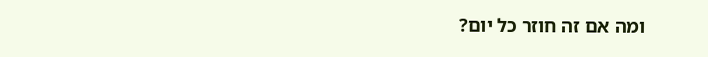ומה אם זה חוזר כל יום?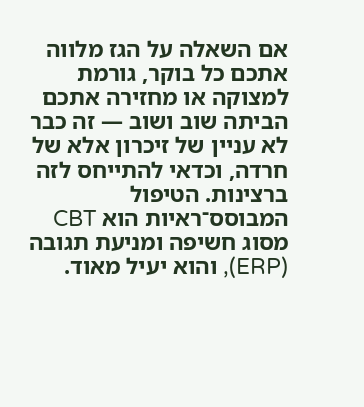אם השאלה על הגז מלווה אתכם כל בוקר, גורמת למצוקה או מחזירה אתכם הביתה שוב ושוב — זה כבר לא עניין של זיכרון אלא של חרדה, וכדאי להתייחס לזה ברצינות. הטיפול המבוסס־ראיות הוא CBT מסוג חשיפה ומניעת תגובה (ERP), והוא יעיל מאוד.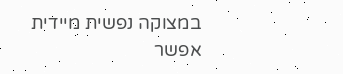במצוקה נפשית מיידית אפשר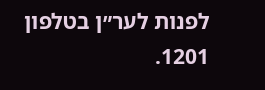לפנות לער״ן בטלפון 1201.